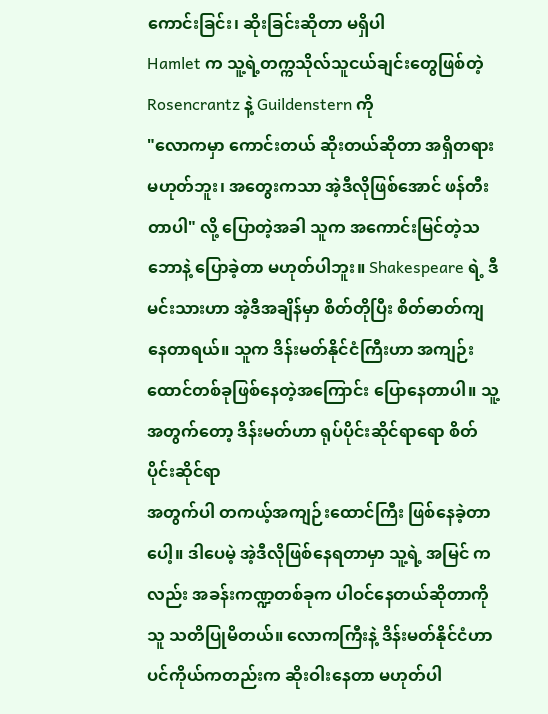ကောင်းခြင်း၊ ဆိုးခြင်းဆိုတာ မရှိပါ
Hamlet က သူ့ရဲ့တက္ကသိုလ်သူငယ်ချင်းတွေဖြစ်တဲ့ Rosencrantz နဲ့ Guildenstern ကို
"လောကမှာ ကောင်းတယ် ဆိုးတယ်ဆိုတာ အရှိတရားမဟုတ်ဘူး၊ အတွေးကသာ အဲ့ဒီလိုဖြစ်အောင် ဖန်တီးတာပါ" လို့ ပြောတဲ့အခါ သူက အကောင်းမြင်တဲ့သဘောနဲ့ ပြောခဲ့တာ မဟုတ်ပါဘူး။ Shakespeare ရဲ့ ဒီမင်းသားဟာ အဲ့ဒီအချိန်မှာ စိတ်တိုပြီး စိတ်ဓာတ်ကျနေတာရယ်။ သူက ဒိန်းမတ်နိုင်ငံကြီးဟာ အကျဉ်းထောင်တစ်ခုဖြစ်နေတဲ့အကြောင်း ပြောနေတာပါ။ သူ့အတွက်တော့ ဒိန်းမတ်ဟာ ရုပ်ပိုင်းဆိုင်ရာရော စိတ်ပိုင်းဆိုင်ရာ
အတွက်ပါ တကယ့်အကျဉ်းထောင်ကြီး ဖြစ်နေခဲ့တာပေါ့။ ဒါပေမဲ့ အဲ့ဒီလိုဖြစ်နေရတာမှာ သူ့ရဲ့ အမြင် ကလည်း အခန်းကဏ္ဍတစ်ခုက ပါဝင်နေတယ်ဆိုတာကို သူ သတိပြုမိတယ်။ လောကကြီးနဲ့ ဒိန်းမတ်နိုင်ငံဟာ ပင်ကိုယ်ကတည်းက ဆိုးဝါးနေတာ မဟုတ်ပါ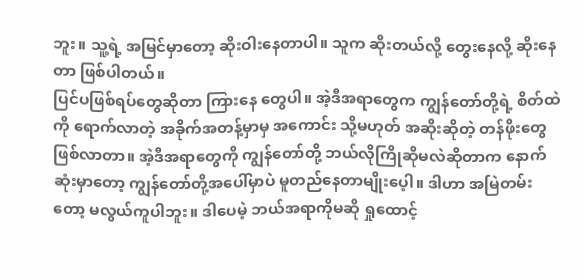ဘူး။ သူ့ရဲ့ အမြင်မှာတော့ ဆိုးဝါးနေတာပါ။ သူက ဆိုးတယ်လို့ တွေးနေလို့ ဆိုးနေတာ ဖြစ်ပါတယ်။
ပြင်ပဖြစ်ရပ်တွေဆိုတာ ကြားနေ တွေပါ။ အဲ့ဒီအရာတွေက ကျွန်တော်တို့ရဲ့ စိတ်ထဲကို ရောက်လာတဲ့ အခိုက်အတန့်မှာမှ အကောင်း သို့မဟုတ် အဆိုးဆိုတဲ့ တန်ဖိုးတွေ ဖြစ်လာတာ။ အဲ့ဒီအရာတွေကို ကျွန်တော်တို့ ဘယ်လိုကြိုဆိုမလဲဆိုတာက နောက်ဆုံးမှာတော့ ကျွန်တော်တို့အပေါ်မှာပဲ မူတည်နေတာမျိုးပေ့ါ။ ဒါဟာ အမြဲတမ်းတော့ မလွယ်ကူပါဘူး။ ဒါပေမဲ့ ဘယ်အရာကိုမဆို ရှုထောင့်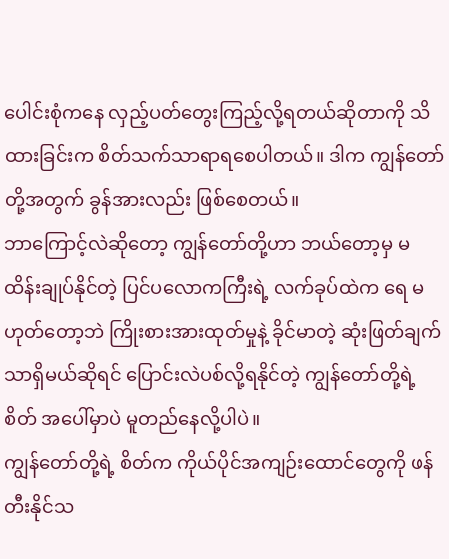ပေါင်းစုံကနေ လှည့်ပတ်တွေးကြည့်လို့ရတယ်ဆိုတာကို သိထားခြင်းက စိတ်သက်သာရာရစေပါတယ်။ ဒါက ကျွန်တော်တို့အတွက် ခွန်အားလည်း ဖြစ်စေတယ်။
ဘာကြောင့်လဲဆိုတော့ ကျွန်တော်တို့ဟာ ဘယ်တော့မှ မထိန်းချုပ်နိုင်တဲ့ ပြင်ပလောကကြီးရဲ့ လက်ခုပ်ထဲက ရေ မဟုတ်တော့ဘဲ ကြိုးစားအားထုတ်မှုနဲ့ ခိုင်မာတဲ့ ဆုံးဖြတ်ချက်သာရှိမယ်ဆိုရင် ပြောင်းလဲပစ်လို့ရနိုင်တဲ့ ကျွန်တော်တို့ရဲ့ စိတ် အပေါ်မှာပဲ မူတည်နေလို့ပါပဲ။
ကျွန်တော်တို့ရဲ့ စိတ်က ကိုယ်ပိုင်အကျဉ်းထောင်တွေကို ဖန်တီးနိုင်သ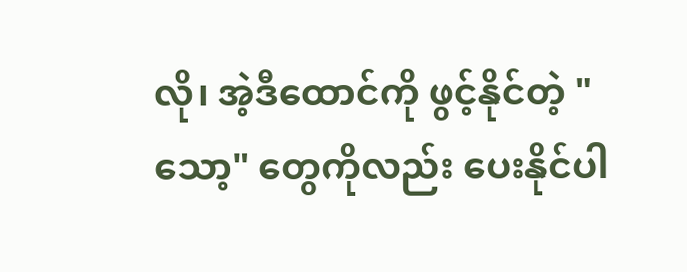လို၊ အဲ့ဒီထောင်ကို ဖွင့်နိုင်တဲ့ "သော့" တွေကိုလည်း ပေးနိုင်ပါ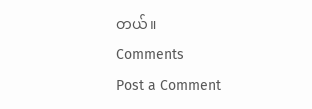တယ်။
Comments
Post a Comment